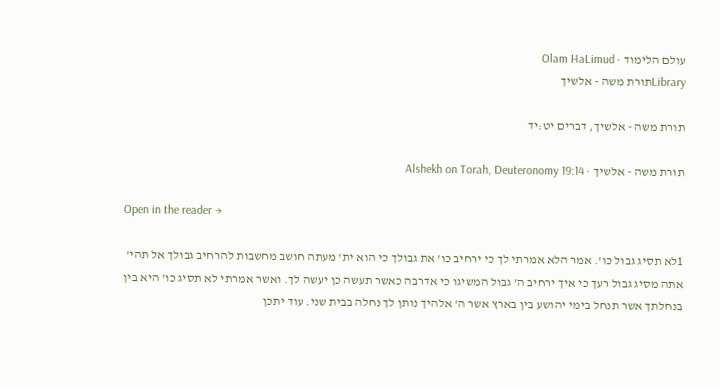עולם הלימוד · Olam HaLimud
Libraryתורת משה - אלשיך

תורת משה - אלשיך, דברים יט:יד

תורת משה - אלשיך · Alshekh on Torah, Deuteronomy 19:14

Open in the reader →

1לא תסיג גבול כו'. אמר הלא אמרתי לך כי ירחיב כו' את גבולך כי הוא ית' מעתה חושב מחשבות להרחיב גבולך אל תהי' אתה מסיג גבול רעך כי איך ירחיב ה' גבול המשיגו כי אדרבה כאשר תעשה כן יעשה לך. ואשר אמרתי לא תסיג כו' היא בין בנחלתך אשר תנחל בימי יהושע בין בארץ אשר ה' אלהיך נותן לך נחלה בבית שני. עוד יתכן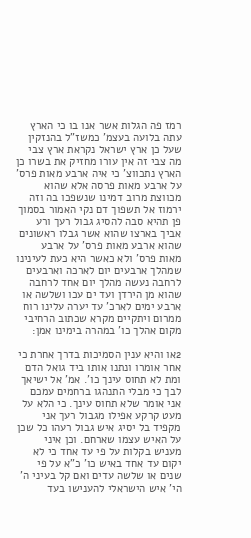רמז פה הגלות אשר אנו בו כי הארץ עתה בלועה בעצמ' כמשז"ל בהנזקין שעל כן ארץ ישראל נקראת ארץ צבי מה צבי זה אין עורו מחזיק את בשרו כן הארץ נתכווצ' כי איה ארבע מאות פרס' על ארבע מאות פרסה אלא שהוא מכווצת מרוב דמינו שנשפכו בה וזה ירמוז אל תשפוך דם נקי האמור בסמוך פן תהיא סבה להסיג גבול רעך ורע אביך בארצו שהוא אשר גבלו ראשונים שהוא ארבע מאות פרס' על ארבע מאות פרס' ולא כאשר היא כעת לעינינו שמהלך ארבעים יום לארכה וארבעים לרחבה נעשה מהלך יום אחד לרחבה שהוא מן הירדן ועד ים עכו ושלשה או ארבע ימים לארכ' עד יערה עלינו רוח ממרום ויתקיים מקרא שכתוב הרחיבי מקום אהלך כו' במהרה בימינו אמן:

2או והיא ענין הסמיכות בדרך אחרת כי אחר אומרו ונתנו אותו ביד גואל הדם ומת לא תחוס עינך כו'. אמ' אל ישיאך לבך כי מבלי התנהגו ברחמים עמכם אני אומר שלא תחוס עינך. כי הלא על מעט קרקע אפילו מגבול רעך אני מקפיד בל יסיג איש גבול רעהו כל שכן על האיש עצמו שארחם. וכן איני מעניש בקלות על פי עד אחד כי לא יקום עד אחד באיש כו' כ"א על פי שנים או שלשה עדים ואם קל בעיני ה' הי' איש הישראלי להענישו בעד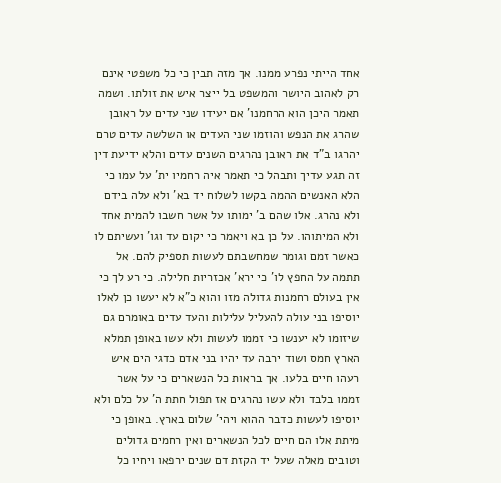אחד הייתי נפרע ממנו. אך מזה תבין כי כל משפטי אינם רק לאהוב היושר והמשפט בל ייצר איש את זולתו. ושמה תאמר היכן הוא הרחמנו' אם יעידו שני עדים על ראובן שהרג את הנפש והוזמו שני העדים או השלשה עדים טרם יהרגו ב"ד את ראובן נהרגים השנים עדים והלא ידיעת דין זה תגע עדיך ותבהל כי תאמר איה רחמיו ית' על עמו כי הלא האנשים ההמה בקשו לשלוח יד בא' ולא עלה בידם ולא נהרג. אלו שהם ב' ימותו על אשר חשבו להמית אחד ולא המיתוהו. על כן בא ויאמר כי יקום עד וגו' ועשיתם לו כאשר זמם וגומר שמחשבתם לעשות תספיק להם. אל תתמה על החפץ לו' כי ירא' אכזריות חלילה. כי רע לך כי אין בעולם רחמנות גדולה מזו והוא כ"א לא יעשו כן לאלו יוסיפו בני עולה להעליל עלילות והעד עדים באומרם גם שיזומו לא יענשו כי זממו לעשות ולא עשו באופן תמלא הארץ חמס ושוד ירבה עד יהיו בני אדם כדגי הים איש רעהו חיים בלעו. אך בראות כל הנשארים כי על אשר זממו בלבד ולא עשו נהרגים אז תפול חתת ה' על כלם ולא יוסיפו לעשות כדבר ההוא ויהי' שלום בארץ. באופן כי מיתת אלו הם חיים לכל הנשארים ואין רחמים גדולים וטובים מאלה שעל יד הקזת דם שנים ירפאו ויחיו כל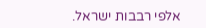אלפי רבבות ישראל.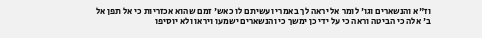וז"א והנשארים וגו' לומר אל יראה לך באמרי ועשיתם לו כאש' זמם שהוא אכזריות כי אל תפן אל ב' אלה כי הביטה וראה כי על ידי כן ימשך כי והנשארים ישמעו ויראו ולא יוסיפו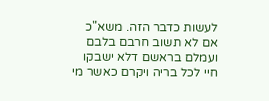לעשות כדבר הזה. משא"כ אם לא תשוב חרבם בלבם ועמלם בראשם דלא ישבקו חיי לכל בריה ויקרם כאשר מי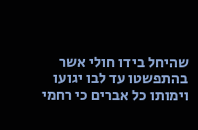שהיחל בידו חולי אשר בהתפשטו עד לבו יגועו וימותו כל אברים כי רחמי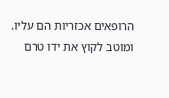הרופאים אכזריות הם עליו. ומוטב לקוץ את ידו טרם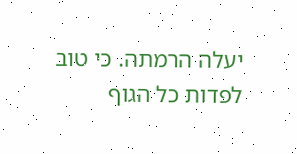יעלה הרמתה. כי טוב לפדות כל הגוף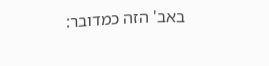באב' הזה כמדובר: